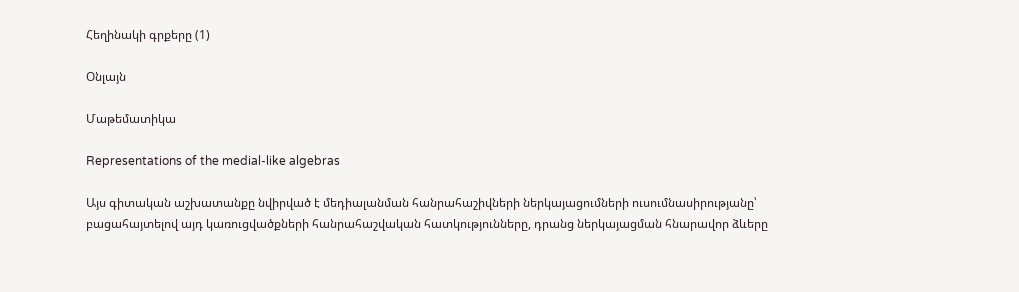Հեղինակի գրքերը (1)

Օնլայն

Մաթեմատիկա

Representations of the medial-like algebras

Այս գիտական աշխատանքը նվիրված է մեդիալանման հանրահաշիվների ներկայացումների ուսումնասիրությանը՝ բացահայտելով այդ կառուցվածքների հանրահաշվական հատկությունները, դրանց ներկայացման հնարավոր ձևերը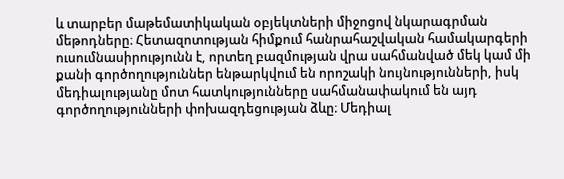և տարբեր մաթեմատիկական օբյեկտների միջոցով նկարագրման մեթոդները։ Հետազոտության հիմքում հանրահաշվական համակարգերի ուսումնասիրությունն է, որտեղ բազմության վրա սահմանված մեկ կամ մի քանի գործողություններ ենթարկվում են որոշակի նույնությունների, իսկ մեդիալությանը մոտ հատկությունները սահմանափակում են այդ գործողությունների փոխազդեցության ձևը։ Մեդիալ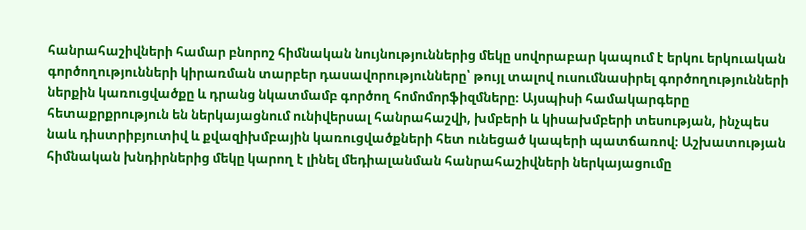հանրահաշիվների համար բնորոշ հիմնական նույնություններից մեկը սովորաբար կապում է երկու երկուական գործողությունների կիրառման տարբեր դասավորությունները՝ թույլ տալով ուսումնասիրել գործողությունների ներքին կառուցվածքը և դրանց նկատմամբ գործող հոմոմորֆիզմները։ Այսպիսի համակարգերը հետաքրքրություն են ներկայացնում ունիվերսալ հանրահաշվի, խմբերի և կիսախմբերի տեսության, ինչպես նաև դիստրիբյուտիվ և քվազիխմբային կառուցվածքների հետ ունեցած կապերի պատճառով։ Աշխատության հիմնական խնդիրներից մեկը կարող է լինել մեդիալանման հանրահաշիվների ներկայացումը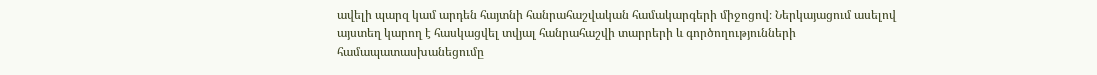ավելի պարզ կամ արդեն հայտնի հանրահաշվական համակարգերի միջոցով։ Ներկայացում ասելով այստեղ կարող է հասկացվել տվյալ հանրահաշվի տարրերի և գործողությունների համապատասխանեցումը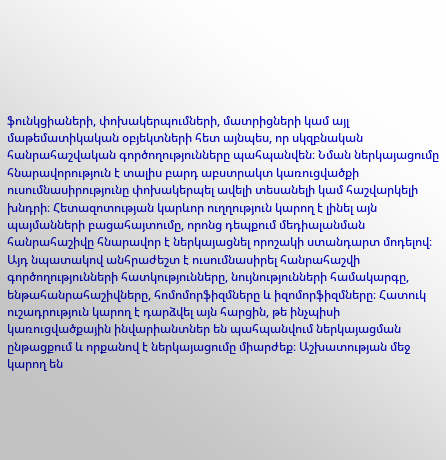ֆունկցիաների, փոխակերպումների, մատրիցների կամ այլ մաթեմատիկական օբյեկտների հետ այնպես, որ սկզբնական հանրահաշվական գործողությունները պահպանվեն։ Նման ներկայացումը հնարավորություն է տալիս բարդ աբստրակտ կառուցվածքի ուսումնասիրությունը փոխակերպել ավելի տեսանելի կամ հաշվարկելի խնդրի։ Հետազոտության կարևոր ուղղություն կարող է լինել այն պայմանների բացահայտումը, որոնց դեպքում մեդիալանման հանրահաշիվը հնարավոր է ներկայացնել որոշակի ստանդարտ մոդելով։ Այդ նպատակով անհրաժեշտ է ուսումնասիրել հանրահաշվի գործողությունների հատկությունները, նույնությունների համակարգը, ենթահանրահաշիվները, հոմոմորֆիզմները և իզոմորֆիզմները։ Հատուկ ուշադրություն կարող է դարձվել այն հարցին, թե ինչպիսի կառուցվածքային ինվարիանտներ են պահպանվում ներկայացման ընթացքում և որքանով է ներկայացումը միարժեք։ Աշխատության մեջ կարող են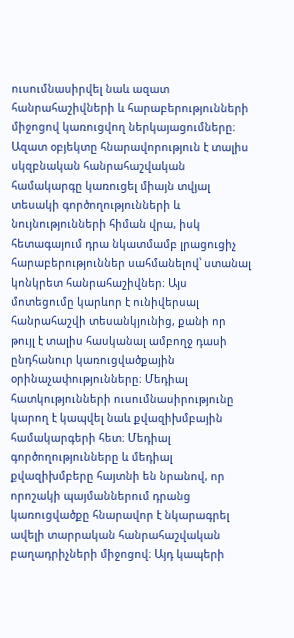ուսումնասիրվել նաև ազատ հանրահաշիվների և հարաբերությունների միջոցով կառուցվող ներկայացումները։ Ազատ օբյեկտը հնարավորություն է տալիս սկզբնական հանրահաշվական համակարգը կառուցել միայն տվյալ տեսակի գործողությունների և նույնությունների հիման վրա, իսկ հետագայում դրա նկատմամբ լրացուցիչ հարաբերություններ սահմանելով՝ ստանալ կոնկրետ հանրահաշիվներ։ Այս մոտեցումը կարևոր է ունիվերսալ հանրահաշվի տեսանկյունից, քանի որ թույլ է տալիս հասկանալ ամբողջ դասի ընդհանուր կառուցվածքային օրինաչափությունները։ Մեդիալ հատկությունների ուսումնասիրությունը կարող է կապվել նաև քվազիխմբային համակարգերի հետ։ Մեդիալ գործողությունները և մեդիալ քվազիխմբերը հայտնի են նրանով, որ որոշակի պայմաններում դրանց կառուցվածքը հնարավոր է նկարագրել ավելի տարրական հանրահաշվական բաղադրիչների միջոցով։ Այդ կապերի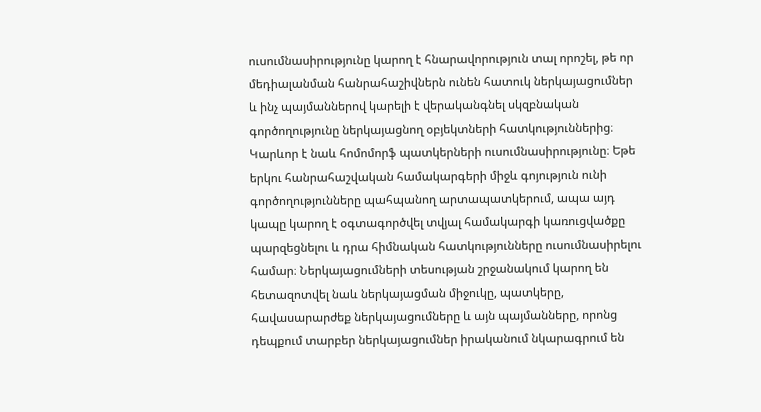ուսումնասիրությունը կարող է հնարավորություն տալ որոշել, թե որ մեդիալանման հանրահաշիվներն ունեն հատուկ ներկայացումներ և ինչ պայմաններով կարելի է վերականգնել սկզբնական գործողությունը ներկայացնող օբյեկտների հատկություններից։ Կարևոր է նաև հոմոմորֆ պատկերների ուսումնասիրությունը։ Եթե երկու հանրահաշվական համակարգերի միջև գոյություն ունի գործողությունները պահպանող արտապատկերում, ապա այդ կապը կարող է օգտագործվել տվյալ համակարգի կառուցվածքը պարզեցնելու և դրա հիմնական հատկությունները ուսումնասիրելու համար։ Ներկայացումների տեսության շրջանակում կարող են հետազոտվել նաև ներկայացման միջուկը, պատկերը, հավասարարժեք ներկայացումները և այն պայմանները, որոնց դեպքում տարբեր ներկայացումներ իրականում նկարագրում են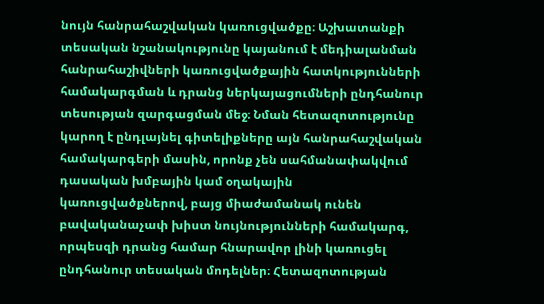նույն հանրահաշվական կառուցվածքը։ Աշխատանքի տեսական նշանակությունը կայանում է մեդիալանման հանրահաշիվների կառուցվածքային հատկությունների համակարգման և դրանց ներկայացումների ընդհանուր տեսության զարգացման մեջ։ Նման հետազոտությունը կարող է ընդլայնել գիտելիքները այն հանրահաշվական համակարգերի մասին, որոնք չեն սահմանափակվում դասական խմբային կամ օղակային կառուցվածքներով, բայց միաժամանակ ունեն բավականաչափ խիստ նույնությունների համակարգ, որպեսզի դրանց համար հնարավոր լինի կառուցել ընդհանուր տեսական մոդելներ։ Հետազոտության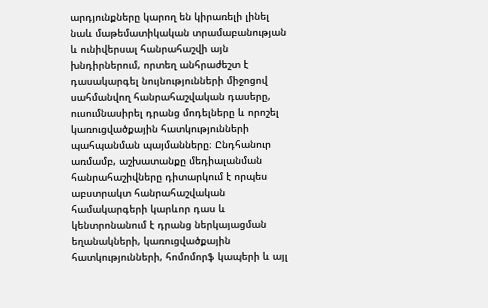արդյունքները կարող են կիրառելի լինել նաև մաթեմատիկական տրամաբանության և ունիվերսալ հանրահաշվի այն խնդիրներում, որտեղ անհրաժեշտ է դասակարգել նույնությունների միջոցով սահմանվող հանրահաշվական դասերը, ուսումնասիրել դրանց մոդելները և որոշել կառուցվածքային հատկությունների պահպանման պայմանները։ Ընդհանուր առմամբ, աշխատանքը մեդիալանման հանրահաշիվները դիտարկում է որպես աբստրակտ հանրահաշվական համակարգերի կարևոր դաս և կենտրոնանում է դրանց ներկայացման եղանակների, կառուցվածքային հատկությունների, հոմոմորֆ կապերի և այլ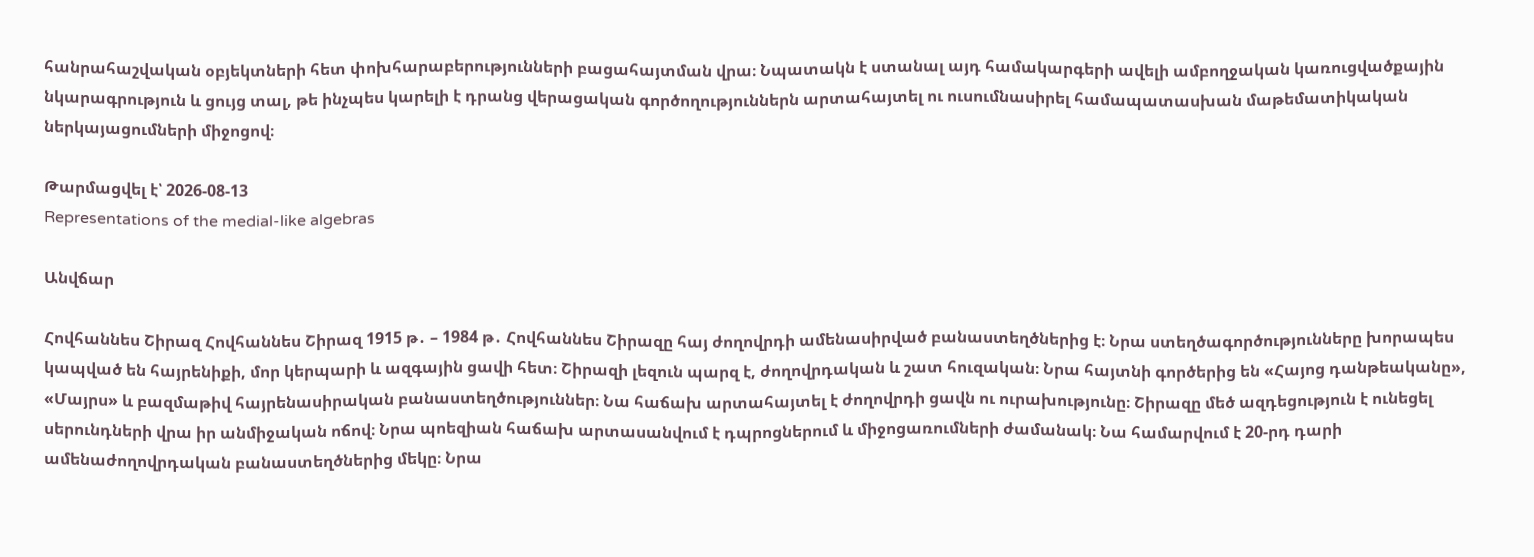հանրահաշվական օբյեկտների հետ փոխհարաբերությունների բացահայտման վրա։ Նպատակն է ստանալ այդ համակարգերի ավելի ամբողջական կառուցվածքային նկարագրություն և ցույց տալ, թե ինչպես կարելի է դրանց վերացական գործողություններն արտահայտել ու ուսումնասիրել համապատասխան մաթեմատիկական ներկայացումների միջոցով։

Թարմացվել է՝ 2026-08-13
Representations of the medial-like algebras

Անվճար

Հովհաննես Շիրազ Հովհաննես Շիրազ 1915 թ․ – 1984 թ․ Հովհաննես Շիրազը հայ ժողովրդի ամենասիրված բանաստեղծներից է։ Նրա ստեղծագործությունները խորապես կապված են հայրենիքի, մոր կերպարի և ազգային ցավի հետ։ Շիրազի լեզուն պարզ է, ժողովրդական և շատ հուզական։ Նրա հայտնի գործերից են «Հայոց դանթեականը», «Մայրս» և բազմաթիվ հայրենասիրական բանաստեղծություններ։ Նա հաճախ արտահայտել է ժողովրդի ցավն ու ուրախությունը։ Շիրազը մեծ ազդեցություն է ունեցել սերունդների վրա իր անմիջական ոճով։ Նրա պոեզիան հաճախ արտասանվում է դպրոցներում և միջոցառումների ժամանակ։ Նա համարվում է 20-րդ դարի ամենաժողովրդական բանաստեղծներից մեկը։ Նրա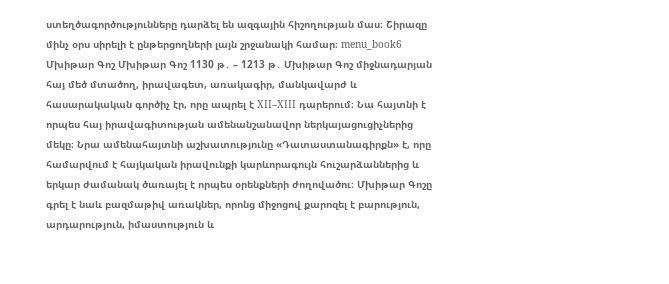ստեղծագործությունները դարձել են ազգային հիշողության մաս։ Շիրազը մինչ օրս սիրելի է ընթերցողների լայն շրջանակի համար։ menu_book6 Մխիթար Գոշ Մխիթար Գոշ 1130 թ․ – 1213 թ․ Մխիթար Գոշ միջնադարյան հայ մեծ մտածող, իրավագետ, առակագիր, մանկավարժ և հասարակական գործիչ էր, որը ապրել է XII–XIII դարերում։ Նա հայտնի է որպես հայ իրավագիտության ամենանշանավոր ներկայացուցիչներից մեկը։ Նրա ամենահայտնի աշխատությունը «Դատաստանագիրքն» է, որը համարվում է հայկական իրավունքի կարևորագույն հուշարձաններից և երկար ժամանակ ծառայել է որպես օրենքների ժողովածու։ Մխիթար Գոշը գրել է նաև բազմաթիվ առակներ, որոնց միջոցով քարոզել է բարություն, արդարություն, իմաստություն և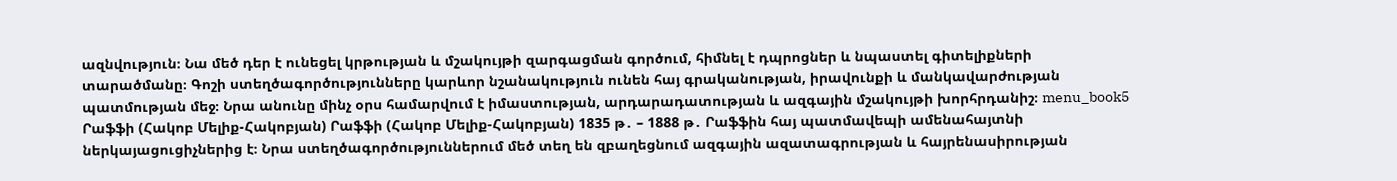ազնվություն։ Նա մեծ դեր է ունեցել կրթության և մշակույթի զարգացման գործում, հիմնել է դպրոցներ և նպաստել գիտելիքների տարածմանը։ Գոշի ստեղծագործությունները կարևոր նշանակություն ունեն հայ գրականության, իրավունքի և մանկավարժության պատմության մեջ։ Նրա անունը մինչ օրս համարվում է իմաստության, արդարադատության և ազգային մշակույթի խորհրդանիշ։ menu_book5 Րաֆֆի (Հակոբ Մելիք-Հակոբյան) Րաֆֆի (Հակոբ Մելիք-Հակոբյան) 1835 թ․ – 1888 թ․ Րաֆֆին հայ պատմավեպի ամենահայտնի ներկայացուցիչներից է։ Նրա ստեղծագործություններում մեծ տեղ են զբաղեցնում ազգային ազատագրության և հայրենասիրության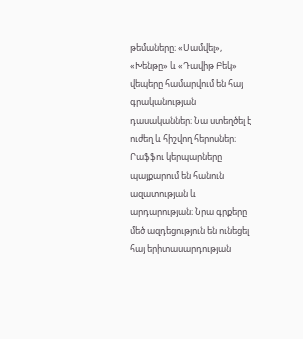թեմաները։ «Սամվել», «Խենթը» և «Դավիթ Բեկ» վեպերը համարվում են հայ գրականության դասականներ։ Նա ստեղծել է ուժեղ և հիշվող հերոսներ։ Րաֆֆու կերպարները պայքարում են հանուն ազատության և արդարության։ Նրա գրքերը մեծ ազդեցություն են ունեցել հայ երիտասարդության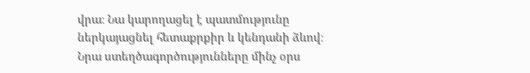վրա։ Նա կարողացել է պատմությունը ներկայացնել հետաքրքիր և կենդանի ձևով։ Նրա ստեղծագործությունները մինչ օրս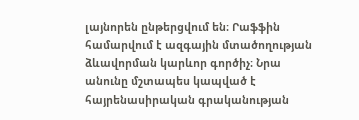լայնորեն ընթերցվում են։ Րաֆֆին համարվում է ազգային մտածողության ձևավորման կարևոր գործիչ։ Նրա անունը մշտապես կապված է հայրենասիրական գրականության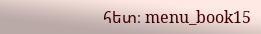հետ։ menu_book15